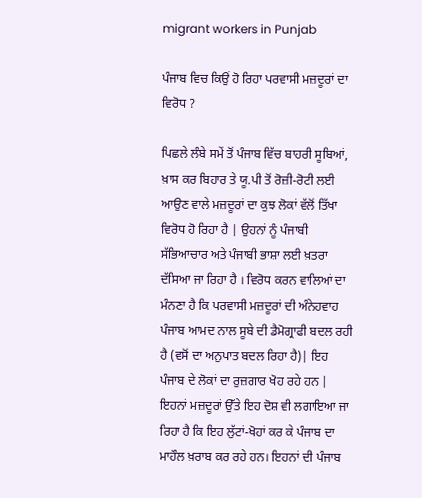migrant workers in Punjab

ਪੰਜਾਬ ਵਿਚ ਕਿਉਂ ਹੋ ਰਿਹਾ ਪਰਵਾਸੀ ਮਜ਼ਦੂਰਾਂ ਦਾ ਵਿਰੋਧ ?

ਪਿਛਲੇ ਲੰਬੇ ਸਮੇਂ ਤੋਂ ਪੰਜਾਬ ਵਿੱਚ ਬਾਹਰੀ ਸੂਬਿਆਂ, ਖ਼ਾਸ ਕਰ ਬਿਹਾਰ ਤੇ ਯੂ.ਪੀ ਤੋਂ ਰੋਜ਼ੀ-ਰੋਟੀ ਲਈ ਆਉਣ ਵਾਲੇ ਮਜ਼ਦੂਰਾਂ ਦਾ ਕੁਝ ਲੋਕਾਂ ਵੱਲੋਂ ਤਿੱਖਾ ਵਿਰੋਧ ਹੋ ਰਿਹਾ ਹੈ | ਉਹਨਾਂ ਨੂੰ ਪੰਜਾਬੀ ਸੱਭਿਆਚਾਰ ਅਤੇ ਪੰਜਾਬੀ ਭਾਸ਼ਾ ਲਈ ਖ਼ਤਰਾ ਦੱਸਿਆ ਜਾ ਰਿਹਾ ਹੈ । ਵਿਰੋਧ ਕਰਨ ਵਾਲਿਆਂ ਦਾ ਮੰਨਣਾ ਹੈ ਕਿ ਪਰਵਾਸੀ ਮਜ਼ਦੂਰਾਂ ਦੀ ਅੰਨੇਹਵਾਹ ਪੰਜਾਬ ਆਮਦ ਨਾਲ ਸੂਬੇ ਦੀ ਡੈਮੋਗ੍ਰਾਫੀ ਬਦਲ ਰਹੀ ਹੈ (ਵਸੋਂ ਦਾ ਅਨੁਪਾਤ ਬਦਲ ਰਿਹਾ ਹੈ)| ਇਹ ਪੰਜਾਬ ਦੇ ਲੋਕਾਂ ਦਾ ਰੁਜ਼ਗਾਰ ਖੋਹ ਰਹੇ ਹਨ | ਇਹਨਾਂ ਮਜ਼ਦੂਰਾਂ ਉੱਤੇ ਇਹ ਦੋਸ਼ ਵੀ ਲਗਾਇਆ ਜਾ ਰਿਹਾ ਹੈ ਕਿ ਇਹ ਲੁੱਟਾਂ-ਖੋਹਾਂ ਕਰ ਕੇ ਪੰਜਾਬ ਦਾ ਮਾਹੌਲ ਖ਼ਰਾਬ ਕਰ ਰਹੇ ਹਨ। ਇਹਨਾਂ ਦੀ ਪੰਜਾਬ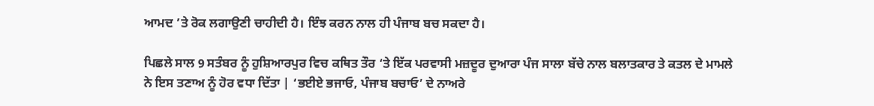ਆਮਦ ’ਤੇ ਰੋਕ ਲਗਾਉਣੀ ਚਾਹੀਦੀ ਹੈ। ਇੰਝ ਕਰਨ ਨਾਲ ਹੀ ਪੰਜਾਬ ਬਚ ਸਕਦਾ ਹੈ।

ਪਿਛਲੇ ਸਾਲ 9 ਸਤੰਬਰ ਨੂੰ ਹੁਸ਼ਿਆਰਪੁਰ ਵਿਚ ਕਥਿਤ ਤੌਰ ‘ਤੇ ਇੱਕ ਪਰਵਾਸੀ ਮਜ਼ਦੂਰ ਦੁਆਰਾ ਪੰਜ ਸਾਲਾ ਬੱਚੇ ਨਾਲ ਬਲਾਤਕਾਰ ਤੇ ਕਤਲ ਦੇ ਮਾਮਲੇ ਨੇ ਇਸ ਤਣਾਅ ਨੂੰ ਹੋਰ ਵਧਾ ਦਿੱਤਾ | ‘ਭਈਏ ਭਜਾਓ, ਪੰਜਾਬ ਬਚਾਓ’ ਦੇ ਨਾਅਰੇ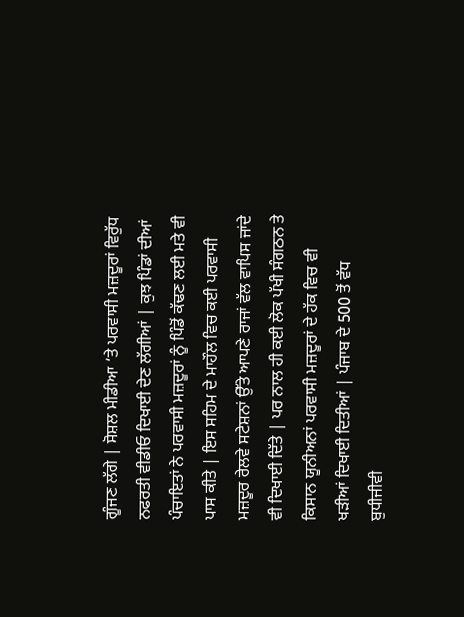ਗੂੰਜਣ ਲੱਗੇ | ਸੋਸ਼ਲ ਮੀਡੀਆ ‘ਤੇ ਪਰਵਾਸੀ ਮਜ਼ਦੂਰਾਂ ਵਿਰੁੱਧ ਨਫਰਤੀ ਵੀਡੀਓ ਦਿਖਾਈ ਦੇਣ ਲੱਗੀਆਂ | ਕੁਝ ਪਿੰਡਾਂ ਦੀਆਂ ਪੰਚਾਇਤਾਂ ਨੇ ਪਰਵਾਸੀ ਮਜ਼ਦੂਰਾਂ ਨੂੰ ਪਿੰਡੋਂ ਕੱਢਣ ਲਈ ਮਤੇ ਵੀ ਪਾਸ ਕੀਤੇ | ਇਸ ਸਹਿਮ ਦੇ ਮਾਹੌਲ ਵਿਚ ਕਈ ਪਰਵਾਸੀ ਮਜ਼ਦੂਰ ਰੇਲਵੇ ਸਟੇਸ਼ਨਾਂ ਉੱਤੇ ਆਪਣੇ ਰਾਜਾਂ ਵੱਲ ਵਾਪਿਸ ਜਾਂਦੇ ਵੀ ਦਿਖਾਈ ਦਿੱਤੇ | ਪਰ ਨਾਲ ਹੀ ਕਈ ਲੋਕ ਪੱਖੀ ਸੰਗਠਨ ਤੇ ਕਿਸਾਨ ਯੂਨੀਅਨਾਂ ਪਰਵਾਸੀ ਮਜ਼ਦੂਰਾਂ ਦੇ ਹੱਕ ਵਿਚ ਵੀ ਖੜੀਆਂ ਦਿਖਾਈ ਦਿਤੀਆਂ | ਪੰਜਾਬ ਦੇ 500 ਤੋਂ ਵੱਧ ਬੁਧੀਜੀਵੀ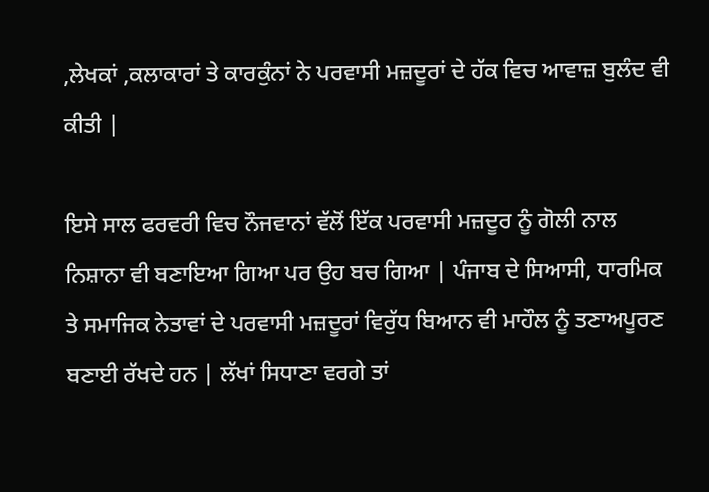,ਲੇਖਕਾਂ ,ਕਲਾਕਾਰਾਂ ਤੇ ਕਾਰਕੁੰਨਾਂ ਨੇ ਪਰਵਾਸੀ ਮਜ਼ਦੂਰਾਂ ਦੇ ਹੱਕ ਵਿਚ ਆਵਾਜ਼ ਬੁਲੰਦ ਵੀ ਕੀਤੀ |

ਇਸੇ ਸਾਲ ਫਰਵਰੀ ਵਿਚ ਨੌਜਵਾਨਾਂ ਵੱਲੋਂ ਇੱਕ ਪਰਵਾਸੀ ਮਜ਼ਦੂਰ ਨੂੰ ਗੋਲੀ ਨਾਲ ਨਿਸ਼ਾਨਾ ਵੀ ਬਣਾਇਆ ਗਿਆ ਪਰ ਉਹ ਬਚ ਗਿਆ | ਪੰਜਾਬ ਦੇ ਸਿਆਸੀ, ਧਾਰਮਿਕ ਤੇ ਸਮਾਜਿਕ ਨੇਤਾਵਾਂ ਦੇ ਪਰਵਾਸੀ ਮਜ਼ਦੂਰਾਂ ਵਿਰੁੱਧ ਬਿਆਨ ਵੀ ਮਾਹੌਲ ਨੂੰ ਤਣਾਅਪੂਰਣ ਬਣਾਈ ਰੱਖਦੇ ਹਨ | ਲੱਖਾਂ ਸਿਧਾਣਾ ਵਰਗੇ ਤਾਂ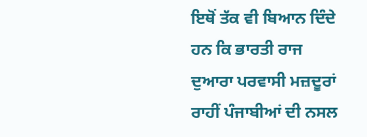ਇਥੋਂ ਤੱਕ ਵੀ ਬਿਆਨ ਦਿੰਦੇ ਹਨ ਕਿ ਭਾਰਤੀ ਰਾਜ ਦੁਆਰਾ ਪਰਵਾਸੀ ਮਜ਼ਦੂਰਾਂ ਰਾਹੀਂ ਪੰਜਾਬੀਆਂ ਦੀ ਨਸਲ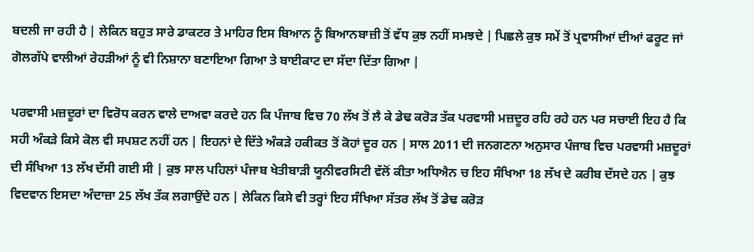ਬਦਲੀ ਜਾ ਰਹੀ ਹੈ | ਲੇਕਿਨ ਬਹੁਤ ਸਾਰੇ ਡਾਕਟਰ ਤੇ ਮਾਹਿਰ ਇਸ ਬਿਆਨ ਨੂੰ ਬਿਆਨਬਾਜ਼ੀ ਤੋਂ ਵੱਧ ਕੁਝ ਨਹੀਂ ਸਮਝਦੇ | ਪਿਛਲੇ ਕੁਝ ਸਮੇਂ ਤੋਂ ਪ੍ਰਵਾਸੀਆਂ ਦੀਆਂ ਫਰੂਟ ਜਾਂ ਗੋਲਗੱਪੇ ਵਾਲੀਆਂ ਰੇਹੜੀਆਂ ਨੂੰ ਵੀ ਨਿਸ਼ਾਨਾ ਬਣਾਇਆ ਗਿਆ ਤੇ ਬਾਈਕਾਟ ਦਾ ਸੱਦਾ ਦਿੱਤਾ ਗਿਆ |

ਪਰਵਾਸੀ ਮਜ਼ਦੂਰਾਂ ਦਾ ਵਿਰੋਧ ਕਰਨ ਵਾਲੇ ਦਾਅਵਾ ਕਰਦੇ ਹਨ ਕਿ ਪੰਜਾਬ ਵਿਚ 70 ਲੱਖ ਤੋਂ ਲੈ ਕੇ ਡੇਢ ਕਰੋੜ ਤੱਕ ਪਰਵਾਸੀ ਮਜ਼ਦੂਰ ਰਹਿ ਰਹੇ ਹਨ ਪਰ ਸਚਾਈ ਇਹ ਹੈ ਕਿ ਸਹੀ ਅੰਕੜੇ ਕਿਸੇ ਕੋਲ ਵੀ ਸਪਸ਼ਟ ਨਹੀਂ ਹਨ | ਇਹਨਾਂ ਦੇ ਦਿੱਤੇ ਅੰਕੜੇ ਹਕੀਕਤ ਤੋਂ ਕੋਹਾਂ ਦੂਰ ਹਨ | ਸਾਲ 2011 ਦੀ ਜਨਗਣਨਾ ਅਨੁਸਾਰ ਪੰਜਾਬ ਵਿਚ ਪਰਵਾਸੀ ਮਜ਼ਦੂਰਾਂ ਦੀ ਸੰਖਿਆ 13 ਲੱਖ ਦੱਸੀ ਗਈ ਸੀ | ਕੁਝ ਸਾਲ ਪਹਿਲਾਂ ਪੰਜਾਬ ਖੇਤੀਬਾੜੀ ਯੂਨੀਵਰਸਿਟੀ ਵੱਲੋਂ ਕੀਤਾ ਅਧਿਐਨ ਚ ਇਹ ਸੰਖਿਆ 18 ਲੱਖ ਦੇ ਕਰੀਬ ਦੱਸਦੇ ਹਨ | ਕੁਝ ਵਿਦਵਾਨ ਇਸਦਾ ਅੰਦਾਜ਼ਾ 25 ਲੱਖ ਤੱਕ ਲਗਾਉਂਦੇ ਹਨ | ਲੇਕਿਨ ਕਿਸੇ ਵੀ ਤਰ੍ਹਾਂ ਇਹ ਸੰਖਿਆ ਸੱਤਰ ਲੱਖ ਤੋਂ ਡੇਢ ਕਰੋੜ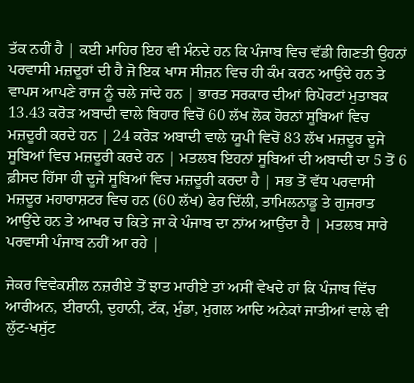ਤੱਕ ਨਹੀਂ ਹੈ | ਕਈ ਮਾਹਿਰ ਇਹ ਵੀ ਮੰਨਦੇ ਹਨ ਕਿ ਪੰਜਾਬ ਵਿਚ ਵੱਡੀ ਗਿਣਤੀ ਉਹਨਾਂ ਪਰਵਾਸੀ ਮਜ਼ਦੂਰਾਂ ਦੀ ਹੈ ਜੋ ਇਕ ਖਾਸ ਸੀਜ਼ਨ ਵਿਚ ਹੀ ਕੰਮ ਕਰਨ ਆਉਂਦੇ ਹਨ ਤੇ ਵਾਪਸ ਆਪਣੇ ਰਾਜ ਨੂੰ ਚਲੇ ਜਾਂਦੇ ਹਨ | ਭਾਰਤ ਸਰਕਾਰ ਦੀਆਂ ਰਿਪੋਰਟਾਂ ਮੁਤਾਬਕ 13.43 ਕਰੋੜ ਅਬਾਦੀ ਵਾਲੇ ਬਿਹਾਰ ਵਿਚੋਂ 60 ਲੱਖ ਲੋਕ ਹੋਰਨਾਂ ਸੂਬਿਆਂ ਵਿਚ ਮਜ਼ਦੂਰੀ ਕਰਦੇ ਹਨ | 24 ਕਰੋੜ ਅਬਾਦੀ ਵਾਲੇ ਯੂਪੀ ਵਿਚੋਂ 83 ਲੱਖ ਮਜ਼ਦੂਰ ਦੂਜੇ ਸੂਬਿਆਂ ਵਿਚ ਮਜ਼ਦੂਰੀ ਕਰਦੇ ਹਨ | ਮਤਲਬ ਇਹਨਾਂ ਸੂਬਿਆਂ ਦੀ ਅਬਾਦੀ ਦਾ 5 ਤੋਂ 6 ਫ਼ੀਸਦ ਹਿੱਸਾ ਹੀ ਦੂਜੇ ਸੂਬਿਆਂ ਵਿਚ ਮਜ਼ਦੂਰੀ ਕਰਦਾ ਹੈ | ਸਭ ਤੋਂ ਵੱਧ ਪਰਵਾਸੀ ਮਜ਼ਦੂਰ ਮਹਾਰਾਸ਼ਟਰ ਵਿਚ ਹਨ (60 ਲੱਖ) ਫੇਰ ਦਿੱਲੀ, ਤਾਮਿਲਨਾਡੂ ਤੇ ਗੁਜਰਾਤ ਆਉਂਦੇ ਹਨ ਤੇ ਆਖਰ ਚ ਕਿਤੇ ਜਾ ਕੇ ਪੰਜਾਬ ਦਾ ਨਾਂਅ ਆਉਂਦਾ ਹੈ | ਮਤਲਬ ਸਾਰੇ ਪਰਵਾਸੀ ਪੰਜਾਬ ਨਹੀਂ ਆ ਰਹੇ |

ਜੇਕਰ ਵਿਵੇਕਸ਼ੀਲ ਨਜ਼ਰੀਏ ਤੋਂ ਝਾਤ ਮਾਰੀਏ ਤਾਂ ਅਸੀਂ ਵੇਖਦੇ ਹਾਂ ਕਿ ਪੰਜਾਬ ਵਿੱਚ ਆਰੀਅਨ, ਈਰਾਨੀ, ਦੁਹਾਨੀ, ਟੱਕ, ਮੁੰਡਾ, ਮੁਗਲ ਆਦਿ ਅਨੇਕਾਂ ਜਾਤੀਆਂ ਵਾਲੇ ਵੀ ਲੁੱਟ-ਖਸੁੱਟ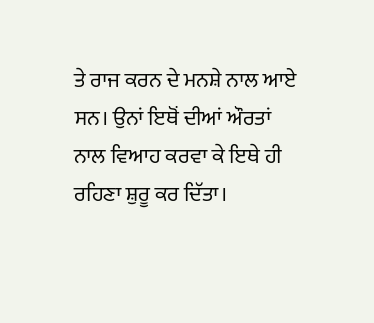ਤੇ ਰਾਜ ਕਰਨ ਦੇ ਮਨਸ਼ੇ ਨਾਲ ਆਏ ਸਨ। ਉਨਾਂ ਇਥੋਂ ਦੀਆਂ ਔਰਤਾਂ ਨਾਲ ਵਿਆਹ ਕਰਵਾ ਕੇ ਇਥੇ ਹੀ ਰਹਿਣਾ ਸ਼ੁਰੂ ਕਰ ਦਿੱਤਾ।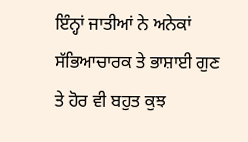ਇੰਨ੍ਹਾਂ ਜਾਤੀਆਂ ਨੇ ਅਨੇਕਾਂ ਸੱਭਿਆਚਾਰਕ ਤੇ ਭਾਸ਼ਾਈ ਗੁਣ ਤੇ ਹੋਰ ਵੀ ਬਹੁਤ ਕੁਝ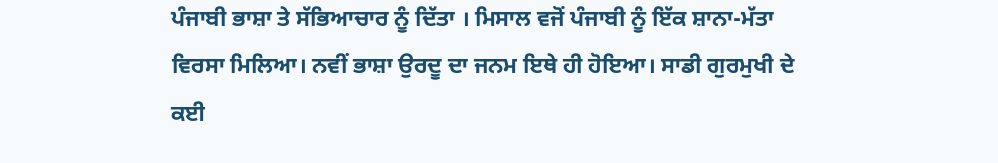ਪੰਜਾਬੀ ਭਾਸ਼ਾ ਤੇ ਸੱਭਿਆਚਾਰ ਨੂੰ ਦਿੱਤਾ । ਮਿਸਾਲ ਵਜੋਂ ਪੰਜਾਬੀ ਨੂੰ ਇੱਕ ਸ਼ਾਨਾ-ਮੱਤਾ ਵਿਰਸਾ ਮਿਲਿਆ। ਨਵੀਂ ਭਾਸ਼ਾ ਉਰਦੂ ਦਾ ਜਨਮ ਇਥੇ ਹੀ ਹੋਇਆ। ਸਾਡੀ ਗੁਰਮੁਖੀ ਦੇ ਕਈ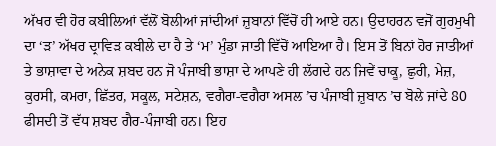ਅੱਖਰ ਵੀ ਹੋਰ ਕਬੀਲਿਆਂ ਵੱਲੋਂ ਬੋਲੀਆਂ ਜਾਂਦੀਆਂ ਜ਼ੁਬਾਨਾਂ ਵਿੱਚੋਂ ਹੀ ਆਏ ਹਨ। ਉਦਾਹਰਨ ਵਜੋਂ ਗੁਰਮੁਖੀ ਦਾ ‘ੜ’ ਅੱਖਰ ਦ੍ਰਾਵਿੜ ਕਬੀਲੇ ਦਾ ਹੈ ਤੇ ‘ਮ’ ਮੁੰਡਾ ਜਾਤੀ ਵਿੱਚੋਂ ਆਇਆ ਹੈ। ਇਸ ਤੋਂ ਬਿਨਾਂ ਹੋਰ ਜਾਤੀਆਂ ਤੇ ਭਾਸ਼ਾਵਾ ਦੇ ਅਨੇਕ ਸ਼ਬਦ ਹਨ ਜੋ ਪੰਜਾਬੀ ਭਾਸ਼ਾ ਦੇ ਆਪਣੇ ਹੀ ਲੱਗਦੇ ਹਨ ਜਿਵੇਂ ਚਾਕੂ, ਛੁਰੀ, ਮੇਜ਼, ਕੁਰਸੀ, ਕਮਰਾ, ਛਿੱਤਰ, ਸਕੂਲ, ਸਟੇਸ਼ਨ, ਵਗੈਰਾ-ਵਗੈਰਾ ਅਸਲ ’ਚ ਪੰਜਾਬੀ ਜ਼ੁਬਾਨ ’ਚ ਬੋਲੇ ਜਾਂਦੇ 80 ਫੀਸਦੀ ਤੋਂ ਵੱਧ ਸ਼ਬਦ ਗੈਰ-ਪੰਜਾਬੀ ਹਨ। ਇਹ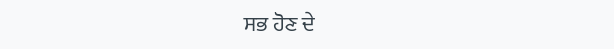ਸਭ ਹੋਣ ਦੇ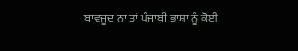ਬਾਵਜੂਦ ਨਾ ਤਾਂ ਪੰਜਾਬੀ ਭਾਸ਼ਾ ਨੂੰ ਕੋਈ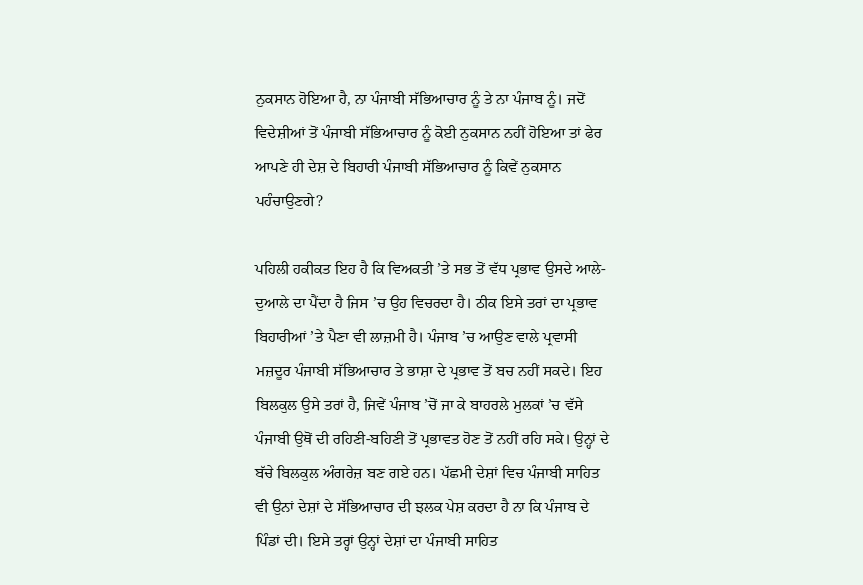ਨੁਕਸਾਨ ਹੋਇਆ ਹੈ, ਨਾ ਪੰਜਾਬੀ ਸੱਭਿਆਚਾਰ ਨੂੰ ਤੇ ਨਾ ਪੰਜਾਬ ਨੂੰ। ਜਦੋਂ ਵਿਦੇਸ਼ੀਆਂ ਤੋਂ ਪੰਜਾਬੀ ਸੱਭਿਆਚਾਰ ਨੂੰ ਕੋਈ ਨੁਕਸਾਨ ਨਹੀਂ ਹੋਇਆ ਤਾਂ ਫੇਰ ਆਪਣੇ ਹੀ ਦੇਸ਼ ਦੇ ਬਿਹਾਰੀ ਪੰਜਾਬੀ ਸੱਭਿਆਚਾਰ ਨੂੰ ਕਿਵੇਂ ਨੁਕਸਾਨ ਪਹੰਚਾਉਣਗੇ?

ਪਹਿਲੀ ਹਕੀਕਤ ਇਹ ਹੈ ਕਿ ਵਿਅਕਤੀ ’ਤੇ ਸਭ ਤੋਂ ਵੱਧ ਪ੍ਰਭਾਵ ਉਸਦੇ ਆਲੇ-ਦੁਆਲੇ ਦਾ ਪੈਂਦਾ ਹੈ ਜਿਸ ’ਚ ਉਹ ਵਿਚਰਦਾ ਹੈ। ਠੀਕ ਇਸੇ ਤਰਾਂ ਦਾ ਪ੍ਰਭਾਵ ਬਿਹਾਰੀਆਂ ’ਤੇ ਪੈਣਾ ਵੀ ਲਾਜ਼ਮੀ ਹੈ। ਪੰਜਾਬ ’ਚ ਆਉਣ ਵਾਲੇ ਪ੍ਰਵਾਸੀ ਮਜ਼ਦੂਰ ਪੰਜਾਬੀ ਸੱਭਿਆਚਾਰ ਤੇ ਭਾਸ਼ਾ ਦੇ ਪ੍ਰਭਾਵ ਤੋਂ ਬਚ ਨਹੀਂ ਸਕਦੇ। ਇਹ ਬਿਲਕੁਲ ਉਸੇ ਤਰਾਂ ਹੈ, ਜਿਵੇਂ ਪੰਜਾਬ ’ਚੋਂ ਜਾ ਕੇ ਬਾਹਰਲੇ ਮੁਲਕਾਂ ’ਚ ਵੱਸੇ ਪੰਜਾਬੀ ਉਥੋਂ ਦੀ ਰਹਿਣੀ-ਬਹਿਣੀ ਤੋਂ ਪ੍ਰਭਾਵਤ ਹੋਣ ਤੋਂ ਨਹੀਂ ਰਹਿ ਸਕੇ। ਉਨ੍ਹਾਂ ਦੇ ਬੱਚੇ ਬਿਲਕੁਲ ਅੰਗਰੇਜ਼ ਬਣ ਗਏ ਹਨ। ਪੱਛਮੀ ਦੇਸ਼ਾਂ ਵਿਚ ਪੰਜਾਬੀ ਸਾਹਿਤ ਵੀ ਉਨਾਂ ਦੇਸ਼ਾਂ ਦੇ ਸੱਭਿਆਚਾਰ ਦੀ ਝਲਕ ਪੇਸ਼ ਕਰਦਾ ਹੈ ਨਾ ਕਿ ਪੰਜਾਬ ਦੇ ਪਿੰਡਾਂ ਦੀ। ਇਸੇ ਤਰ੍ਹਾਂ ਉਨ੍ਹਾਂ ਦੇਸ਼ਾਂ ਦਾ ਪੰਜਾਬੀ ਸਾਹਿਤ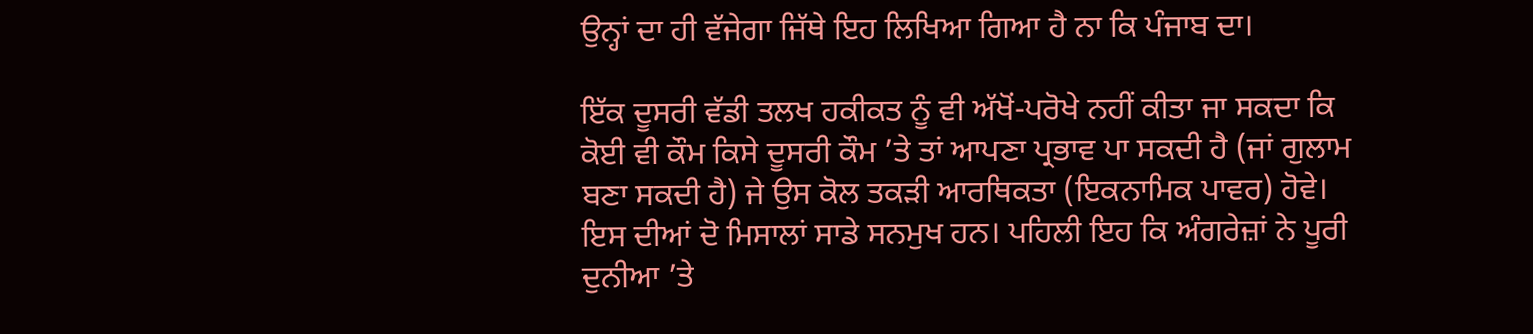ਉਨ੍ਹਾਂ ਦਾ ਹੀ ਵੱਜੇਗਾ ਜਿੱਥੇ ਇਹ ਲਿਖਿਆ ਗਿਆ ਹੈ ਨਾ ਕਿ ਪੰਜਾਬ ਦਾ।

ਇੱਕ ਦੂਸਰੀ ਵੱਡੀ ਤਲਖ ਹਕੀਕਤ ਨੂੰ ਵੀ ਅੱਖੋਂ-ਪਰੋਖੇ ਨਹੀਂ ਕੀਤਾ ਜਾ ਸਕਦਾ ਕਿ ਕੋਈ ਵੀ ਕੌਮ ਕਿਸੇ ਦੂਸਰੀ ਕੌਮ ’ਤੇ ਤਾਂ ਆਪਣਾ ਪ੍ਰਭਾਵ ਪਾ ਸਕਦੀ ਹੈ (ਜਾਂ ਗੁਲਾਮ ਬਣਾ ਸਕਦੀ ਹੈ) ਜੇ ਉਸ ਕੋਲ ਤਕੜੀ ਆਰਥਿਕਤਾ (ਇਕਨਾਮਿਕ ਪਾਵਰ) ਹੋਵੇ। ਇਸ ਦੀਆਂ ਦੋ ਮਿਸਾਲਾਂ ਸਾਡੇ ਸਨਮੁਖ ਹਨ। ਪਹਿਲੀ ਇਹ ਕਿ ਅੰਗਰੇਜ਼ਾਂ ਨੇ ਪੂਰੀ ਦੁਨੀਆ ’ਤੇ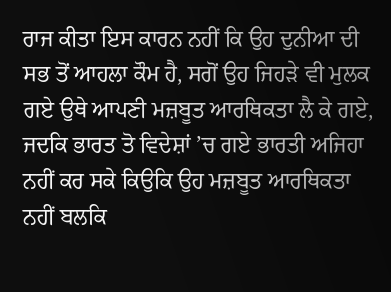ਰਾਜ ਕੀਤਾ ਇਸ ਕਾਰਨ ਨਹੀਂ ਕਿ ਉਹ ਦੁਨੀਆ ਦੀ ਸਭ ਤੋਂ ਆਹਲਾ ਕੌਮ ਹੈ, ਸਗੋਂ ਉਹ ਜਿਹੜੇ ਵੀ ਮੁਲਕ ਗਏ ਉਥੇ ਆਪਣੀ ਮਜ਼ਬੂਤ ਆਰਥਿਕਤਾ ਲੈ ਕੇ ਗਏ, ਜਦਕਿ ਭਾਰਤ ਤੋ ਵਿਦੇਸ਼ਾਂ ’ਚ ਗਏ ਭਾਰਤੀ ਅਜਿਹਾ ਨਹੀਂ ਕਰ ਸਕੇ ਕਿਉਕਿ ਉਹ ਮਜ਼ਬੂਤ ਆਰਥਿਕਤਾ ਨਹੀਂ ਬਲਕਿ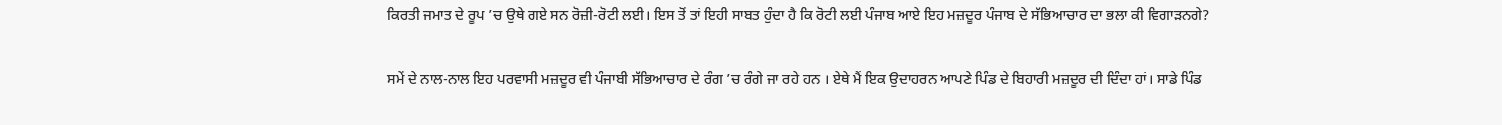ਕਿਰਤੀ ਜਮਾਤ ਦੇ ਰੂਪ ’ਚ ਉਥੇ ਗਏ ਸਨ ਰੋਜ਼ੀ-ਰੋਟੀ ਲਈ। ਇਸ ਤੋਂ ਤਾਂ ਇਹੀ ਸਾਬਤ ਹੁੰਦਾ ਹੈ ਕਿ ਰੋਟੀ ਲਈ ਪੰਜਾਬ ਆਏ ਇਹ ਮਜ਼ਦੂਰ ਪੰਜਾਬ ਦੇ ਸੱਭਿਆਚਾਰ ਦਾ ਭਲਾ ਕੀ ਵਿਗਾੜਨਗੇ?

ਸਮੇਂ ਦੇ ਨਾਲ-ਨਾਲ ਇਹ ਪਰਵਾਸੀ ਮਜ਼ਦੂਰ ਵੀ ਪੰਜਾਬੀ ਸੱਭਿਆਚਾਰ ਦੇ ਰੰਗ ’ਚ ਰੰਗੇ ਜਾ ਰਹੇ ਹਨ । ਏਥੇ ਮੈਂ ਇਕ ਉਦਾਹਰਨ ਆਪਣੇ ਪਿੰਡ ਦੇ ਬਿਹਾਰੀ ਮਜ਼ਦੂਰ ਦੀ ਦਿੰਦਾ ਹਾਂ। ਸਾਡੇ ਪਿੰਡ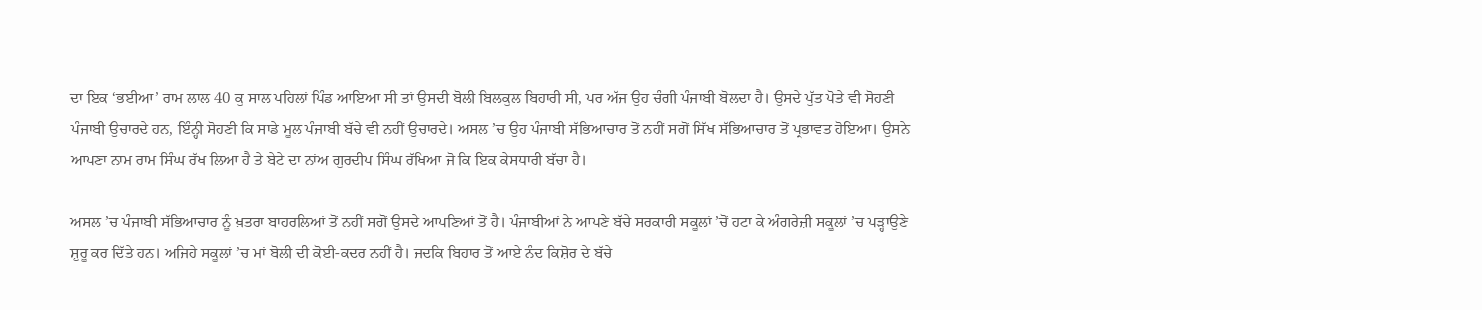ਦਾ ਇਕ ‘ਭਈਆ’ ਰਾਮ ਲਾਲ 40 ਕੁ ਸਾਲ ਪਹਿਲਾਂ ਪਿੰਡ ਆਇਆ ਸੀ ਤਾਂ ਉਸਦੀ ਬੋਲੀ ਬਿਲਕੁਲ ਬਿਹਾਰੀ ਸੀ, ਪਰ ਅੱਜ ਉਹ ਚੰਗੀ ਪੰਜਾਬੀ ਬੋਲਦਾ ਹੈ। ਉਸਦੇ ਪੁੱਤ ਪੋਤੇ ਵੀ ਸੋਹਣੀ ਪੰਜਾਬੀ ਉਚਾਰਦੇ ਹਨ, ਇੰਨ੍ਹੀ ਸੋਹਣੀ ਕਿ ਸਾਡੇ ਮੂਲ ਪੰਜਾਬੀ ਬੱਚੇ ਵੀ ਨਹੀਂ ਉਚਾਰਦੇ। ਅਸਲ ’ਚ ਉਹ ਪੰਜਾਬੀ ਸੱਭਿਆਚਾਰ ਤੋਂ ਨਹੀਂ ਸਗੋਂ ਸਿੱਖ ਸੱਭਿਆਚਾਰ ਤੋਂ ਪ੍ਰਭਾਵਤ ਹੋਇਆ। ਉਸਨੇ ਆਪਣਾ ਨਾਮ ਰਾਮ ਸਿੰਘ ਰੱਖ ਲਿਆ ਹੈ ਤੇ ਬੇਟੇ ਦਾ ਨਾਂਅ ਗੁਰਦੀਪ ਸਿੰਘ ਰੱਖਿਆ ਜੋ ਕਿ ਇਕ ਕੇਸਧਾਰੀ ਬੱਚਾ ਹੈ।

ਅਸਲ ’ਚ ਪੰਜਾਬੀ ਸੱਭਿਆਚਾਰ ਨੂੰ ਖ਼ਤਰਾ ਬਾਹਰਲਿਆਂ ਤੋਂ ਨਹੀਂ ਸਗੋਂ ਉਸਦੇ ਆਪਣਿਆਂ ਤੋਂ ਹੈ। ਪੰਜਾਬੀਆਂ ਨੇ ਆਪਣੇ ਬੱਚੇ ਸਰਕਾਰੀ ਸਕੂਲਾਂ ’ਚੋਂ ਹਟਾ ਕੇ ਅੰਗਰੇਜ਼ੀ ਸਕੂਲਾਂ ’ਚ ਪੜ੍ਹਾਉਣੇ ਸ਼ੁਰੂ ਕਰ ਦਿੱਤੇ ਹਨ। ਅਜਿਹੇ ਸਕੂਲਾਂ ’ਚ ਮਾਂ ਬੋਲੀ ਦੀ ਕੋਈ-ਕਦਰ ਨਹੀਂ ਹੈ। ਜਦਕਿ ਬਿਹਾਰ ਤੋਂ ਆਏ ਨੰਦ ਕਿਸ਼ੋਰ ਦੇ ਬੱਚੇ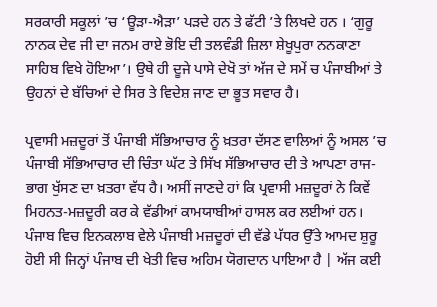ਸਰਕਾਰੀ ਸਕੂਲਾਂ ’ਚ ‘ਊੜਾ-ਐੜਾ’ ਪੜਦੇ ਹਨ ਤੇ ਫੱਟੀ ’ਤੇ ਲਿਖਦੇ ਹਨ । ‘ਗੁਰੂ ਨਾਨਕ ਦੇਵ ਜੀ ਦਾ ਜਨਮ ਰਾਏ ਭੋਇ ਦੀ ਤਲਵੰਡੀ ਜ਼ਿਲਾ ਸ਼ੇਖੂਪੁਰਾ ਨਨਕਾਣਾ ਸਾਹਿਬ ਵਿਖੇ ਹੋਇਆ’। ਉਥੇ ਹੀ ਦੂਜੇ ਪਾਸੇ ਦੇਖੋ ਤਾਂ ਅੱਜ ਦੇ ਸਮੇਂ ਚ ਪੰਜਾਬੀਆਂ ਤੇ ਉਹਨਾਂ ਦੇ ਬੱਚਿਆਂ ਦੇ ਸਿਰ ਤੇ ਵਿਦੇਸ਼ ਜਾਣ ਦਾ ਭੂਤ ਸਵਾਰ ਹੈ।

ਪ੍ਰਵਾਸੀ ਮਜ਼ਦੂਰਾਂ ਤੋਂ ਪੰਜਾਬੀ ਸੱਭਿਆਚਾਰ ਨੂੰ ਖ਼ਤਰਾ ਦੱਸਣ ਵਾਲਿਆਂ ਨੂੰ ਅਸਲ ’ਚ ਪੰਜਾਬੀ ਸੱਭਿਆਚਾਰ ਦੀ ਚਿੰਤਾ ਘੱਟ ਤੇ ਸਿੱਖ ਸੱਭਿਆਚਾਰ ਦੀ ਤੇ ਆਪਣਾ ਰਾਜ-ਭਾਗ ਖੁੱਸਣ ਦਾ ਖ਼ਤਰਾ ਵੱਧ ਹੈ। ਅਸੀਂ ਜਾਣਦੇ ਹਾਂ ਕਿ ਪ੍ਰਵਾਸੀ ਮਜ਼ਦੂਰਾਂ ਨੇ ਕਿਵੇਂ ਮਿਹਨਤ-ਮਜ਼ਦੂਰੀ ਕਰ ਕੇ ਵੱਡੀਆਂ ਕਾਮਯਾਬੀਆਂ ਹਾਸਲ ਕਰ ਲਈਆਂ ਹਨ। ਪੰਜਾਬ ਵਿਚ ਇਨਕਲਾਬ ਵੇਲੇ ਪੰਜਾਬੀ ਮਜ਼ਦੂਰਾਂ ਦੀ ਵੱਡੇ ਪੱਧਰ ਉੱਤੇ ਆਮਦ ਸ਼ੁਰੂ ਹੋਈ ਸੀ ਜਿਨ੍ਹਾਂ ਪੰਜਾਬ ਦੀ ਖੇਤੀ ਵਿਚ ਅਹਿਮ ਯੋਗਦਾਨ ਪਾਇਆ ਹੈ | ਅੱਜ ਕਈ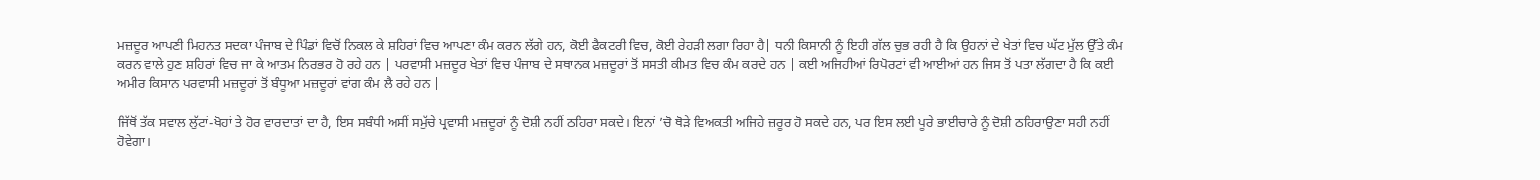ਮਜ਼ਦੂਰ ਆਪਣੀ ਮਿਹਨਤ ਸਦਕਾ ਪੰਜਾਬ ਦੇ ਪਿੰਡਾਂ ਵਿਚੋਂ ਨਿਕਲ ਕੇ ਸ਼ਹਿਰਾਂ ਵਿਚ ਆਪਣਾ ਕੰਮ ਕਰਨ ਲੱਗੇ ਹਨ, ਕੋਈ ਫੈਕਟਰੀ ਵਿਚ, ਕੋਈ ਰੇਹੜੀ ਲਗਾ ਰਿਹਾ ਹੈ| ਧਨੀ ਕਿਸਾਨੀ ਨੂੰ ਇਹੀ ਗੱਲ ਚੁਭ ਰਹੀ ਹੈ ਕਿ ਉਹਨਾਂ ਦੇ ਖੇਤਾਂ ਵਿਚ ਘੱਟ ਮੁੱਲ ਉੱਤੇ ਕੰਮ ਕਰਨ ਵਾਲੇ ਹੁਣ ਸ਼ਹਿਰਾਂ ਵਿਚ ਜਾ ਕੇ ਆਤਮ ਨਿਰਭਰ ਹੋ ਰਹੇ ਹਨ | ਪਰਵਾਸੀ ਮਜ਼ਦੂਰ ਖੇਤਾਂ ਵਿਚ ਪੰਜਾਬ ਦੇ ਸਥਾਨਕ ਮਜ਼ਦੂਰਾਂ ਤੋਂ ਸਸਤੀ ਕੀਮਤ ਵਿਚ ਕੰਮ ਕਰਦੇ ਹਨ | ਕਈ ਅਜਿਹੀਆਂ ਰਿਪੋਰਟਾਂ ਵੀ ਆਈਆਂ ਹਨ ਜਿਸ ਤੋਂ ਪਤਾ ਲੱਗਦਾ ਹੈ ਕਿ ਕਈ ਅਮੀਰ ਕਿਸਾਨ ਪਰਵਾਸੀ ਮਜ਼ਦੂਰਾਂ ਤੋਂ ਬੰਧੂਆ ਮਜ਼ਦੂਰਾਂ ਵਾਂਗ ਕੰਮ ਲੈ ਰਹੇ ਹਨ |

ਜਿੱਥੋਂ ਤੱਕ ਸਵਾਲ ਲੁੱਟਾਂ-ਖੋਹਾਂ ਤੇ ਹੋਰ ਵਾਰਦਾਤਾਂ ਦਾ ਹੈ, ਇਸ ਸਬੰਧੀ ਅਸੀਂ ਸਮੁੱਚੇ ਪ੍ਰਵਾਸੀ ਮਜ਼ਦੂਰਾਂ ਨੂੰ ਦੋਸ਼ੀ ਨਹੀਂ ਠਹਿਰਾ ਸਕਦੇ। ਇਨਾਂ ’ਚੋ ਥੋੜੇ ਵਿਅਕਤੀ ਅਜਿਹੇ ਜ਼ਰੂਰ ਹੋ ਸਕਦੇ ਹਨ, ਪਰ ਇਸ ਲਈ ਪੂਰੇ ਭਾਈਚਾਰੇ ਨੂੰ ਦੋਸ਼ੀ ਠਹਿਰਾਉਣਾ ਸਹੀ ਨਹੀਂ ਹੋਵੇਗਾ।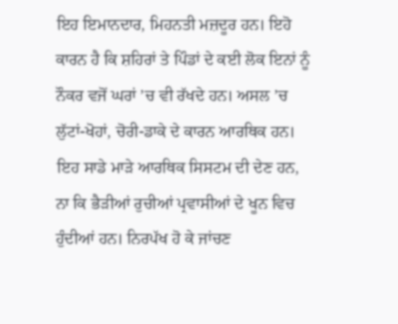ਇਹ ਇਮਾਨਦਾਰ, ਮਿਹਨਤੀ ਮਜ਼ਦੂਰ ਹਨ। ਇਹੋ ਕਾਰਨ ਹੈ ਕਿ ਸ਼ਹਿਰਾਂ ਤੇ ਪਿੰਡਾਂ ਦੇ ਕਈ ਲੋਕ ਇਨਾਂ ਨੂੰ ਨੌਕਰ ਵਜੋਂ ਘਰਾਂ ’ਚ ਵੀ ਰੱਖਦੇ ਹਨ। ਅਸਲ ’ਚ ਲੁੱਟਾਂ-ਖੋਹਾਂ, ਚੋਰੀ-ਡਾਕੇ ਦੇ ਕਾਰਨ ਆਰਥਿਕ ਹਨ। ਇਹ ਸਾਡੇ ਮਾੜੇ ਆਰਥਿਕ ਸਿਸਟਮ ਦੀ ਦੇਣ ਹਨ, ਨਾ ਕਿ ਭੈੜੀਆਂ ਰੁਚੀਆਂ ਪ੍ਰਵਾਸੀਆਂ ਦੇ ਖੂਨ ਵਿਚ ਹੁੰਦੀਆਂ ਹਨ। ਨਿਰਪੱਖ ਹੋ ਕੇ ਜਾਂਚਣ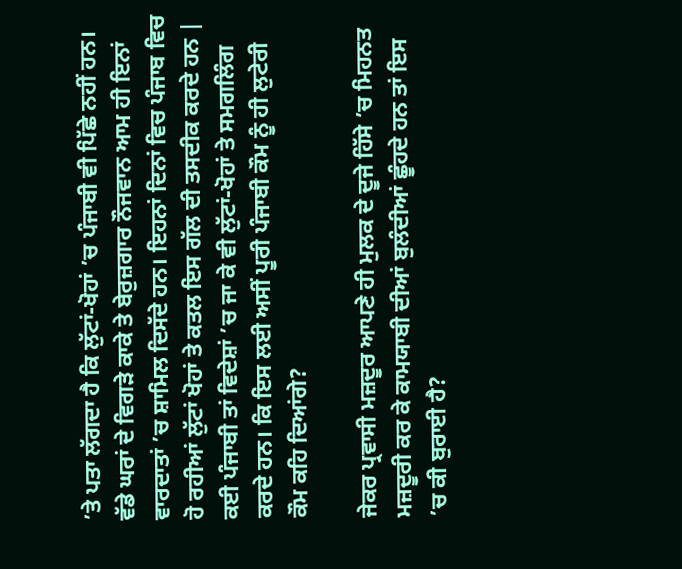’ਤੇ ਪਤਾ ਲੱਗਦਾ ਹੈ ਕਿ ਲੁੱਟਾਂ-ਖੋਹਾਂ ’ਚ ਪੰਜਾਬੀ ਵੀ ਪਿੱਛੇ ਨਹੀਂ ਹਨ। ਵੱਡੇ ਘਰਾਂ ਦੇ ਵਿਗੜੇ ਕਾਕੇ ਤੇ ਬੇਰੁਜ਼ਗਾਰ ਨੌਜਵਾਨ ਆਮ ਹੀ ਇਨਾਂ ਵਾਰਦਾਤਾਂ ’ਚ ਸ਼ਾਮਿਲ ਦਿਸੱਦੇ ਹਨ। ਇਹਨਾਂ ਦਿਨਾਂ ਵਿਚ ਪੰਜਾਬ ਵਿਚ ਹੋ ਰਹੀਆਂ ਲੁੱਟਾਂ ਖੋਹਾਂ ਤੇ ਕਤਲ ਇਸ ਗੱਲ ਦੀ ਤਸਦੀਕ ਕਰਦੇ ਹਨ | ਕਈ ਪੰਜਾਬੀ ਤਾਂ ਵਿਦੇਸ਼ਾਂ ’ਚ ਜਾ ਕੇ ਵੀ ਲੁੱਟਾਂ-ਖੋਹਾਂ ਤੇ ਸਮਗਲਿੰਗ ਕਰਦੇ ਹਨ। ਕਿ ਇਸ ਲਈ ਅਸੀਂ ਪੂਰੀ ਪੰਜਾਬੀ ਕੌਮ ਨੂੰ ਹੀ ਲੁਟੇਰੀ ਕੌਮ ਕਹਿ ਦਿਆਂਗੇ?

ਜੇਕਰ ਪ੍ਰਵਾਸੀ ਮਜ਼ਦੂਰ ਆਪਣੇ ਹੀ ਮੁਲਕ ਦੇ ਦੂਜੇ ਹਿੱਸੇ ’ਚ ਮਿਹਨਤ ਮਜ਼ਦੂਰੀ ਕਰ ਕੇ ਕਾਮਯਾਬੀ ਦੀਆਂ ਬੁਲੰਦੀਆਂ ਛੂੰਹਦੇ ਹਨ ਤਾਂ ਇਸ ’ਚ ਕੀ ਬੁਰਾਈ ਹੈ?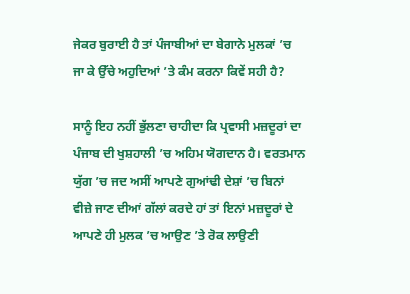ਜੇਕਰ ਬੁਰਾਈ ਹੈ ਤਾਂ ਪੰਜਾਬੀਆਂ ਦਾ ਬੇਗਾਨੇ ਮੁਲਕਾਂ ’ਚ ਜਾ ਕੇ ਉੱਚੇ ਅਹੁਦਿਆਂ ’ਤੇ ਕੰਮ ਕਰਨਾ ਕਿਵੇਂ ਸਹੀ ਹੈ?

ਸਾਨੂੰ ਇਹ ਨਹੀਂ ਭੁੱਲਣਾ ਚਾਹੀਦਾ ਕਿ ਪ੍ਰਵਾਸੀ ਮਜ਼ਦੂਰਾਂ ਦਾ ਪੰਜਾਬ ਦੀ ਖੁਸ਼ਹਾਲੀ ’ਚ ਅਹਿਮ ਯੋਗਦਾਨ ਹੈ। ਵਰਤਮਾਨ ਯੁੱਗ ’ਚ ਜਦ ਅਸੀਂ ਆਪਣੇ ਗੁਆਂਢੀ ਦੇਸ਼ਾਂ ’ਚ ਬਿਨਾਂ ਵੀਜ਼ੇ ਜਾਣ ਦੀਆਂ ਗੱਲਾਂ ਕਰਦੇ ਹਾਂ ਤਾਂ ਇਨਾਂ ਮਜ਼ਦੂਰਾਂ ਦੇ ਆਪਣੇ ਹੀ ਮੁਲਕ ’ਚ ਆਉਣ ’ਤੇ ਰੋਕ ਲਾਉਣੀ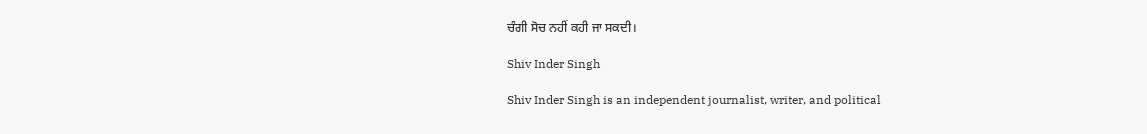ਚੰਗੀ ਸੋਚ ਨਹੀਂ ਕਹੀ ਜਾ ਸਕਦੀ।

Shiv Inder Singh

Shiv Inder Singh is an independent journalist, writer, and political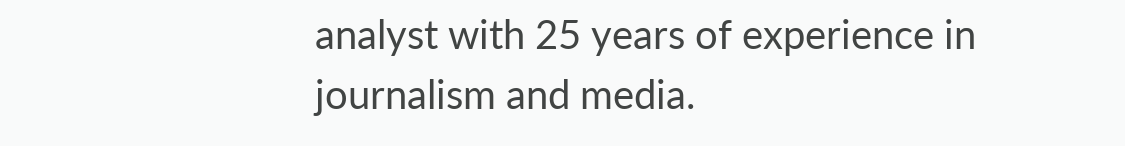analyst with 25 years of experience in journalism and media.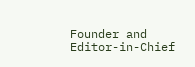Founder and Editor-in-Chief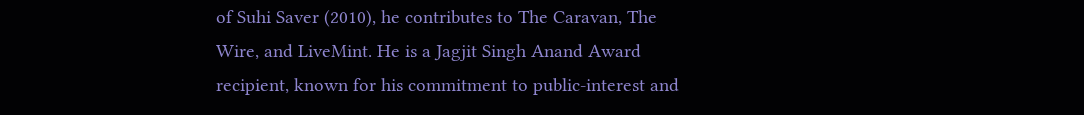of Suhi Saver (2010), he contributes to The Caravan, The Wire, and LiveMint. He is a Jagjit Singh Anand Award recipient, known for his commitment to public-interest and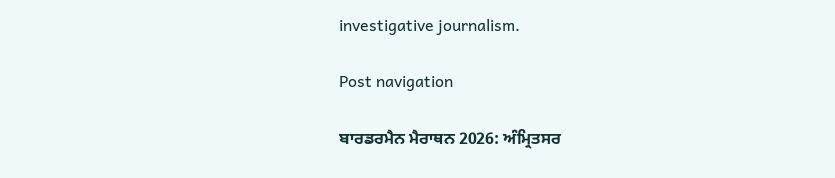investigative journalism.

Post navigation

ਬਾਰਡਰਮੈਨ ਮੈਰਾਥਨ 2026: ਅੰਮ੍ਰਿਤਸਰ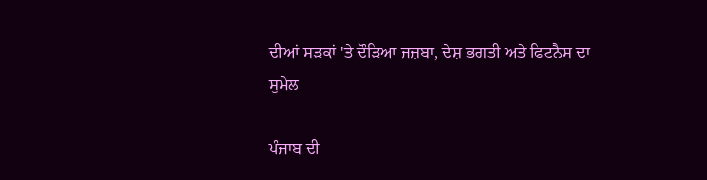ਦੀਆਂ ਸੜਕਾਂ 'ਤੇ ਦੌੜਿਆ ਜਜ਼ਬਾ, ਦੇਸ਼ ਭਗਤੀ ਅਤੇ ਫਿਟਨੈਸ ਦਾ ਸੁਮੇਲ

ਪੰਜਾਬ ਦੀ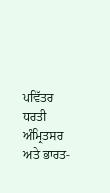ਪਵਿੱਤਰ ਧਰਤੀ ਅੰਮ੍ਰਿਤਸਰ ਅਤੇ ਭਾਰਤ-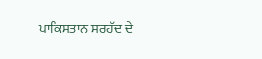ਪਾਕਿਸਤਾਨ ਸਰਹੱਦ ਦੇ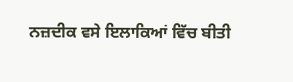ਨਜ਼ਦੀਕ ਵਸੇ ਇਲਾਕਿਆਂ ਵਿੱਚ ਬੀਤੀ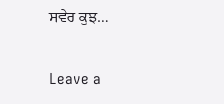ਸਵੇਰ ਕੁਝ…

Leave a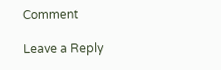Comment

Leave a Reply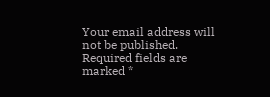Your email address will not be published. Required fields are marked *